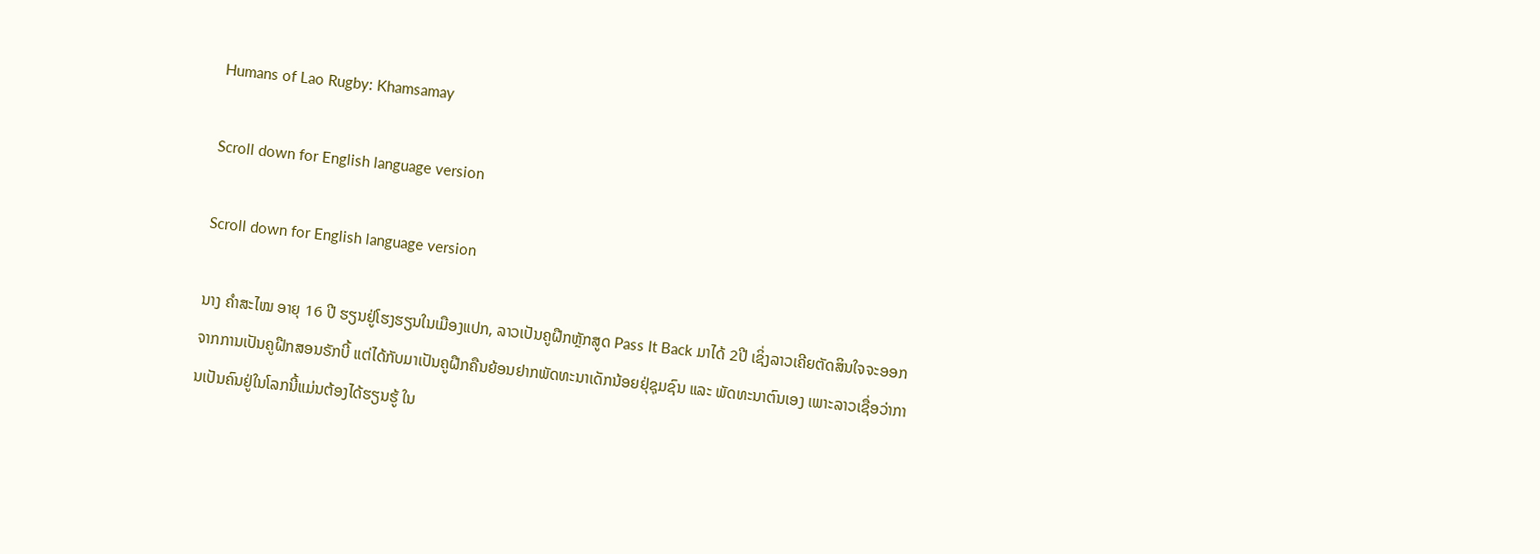Humans of Lao Rugby: Khamsamay

Scroll down for English language version

Scroll down for English language version

ນາງ ຄຳສະໄໝ ອາຍຸ 16 ປີ ຮຽນຢູ່ໂຮງຮຽນໃນເມືອງແປກ, ລາວເປັນຄູຝືກຫຼັກສູດ Pass It Back ມາໄດ້ 2ປີ ເຊິ່ງລາວເຄີຍຕັດສິນໃຈຈະອອກຈາກການເປັນຄູຝືກສອນຣັກບີ້ ແຕ່ໄດ້ກັບມາເປັນຄູຝືກຄືນຍ້ອນຢາກພັດທະນາເດັກນ້ອຍຢຸ່ຊຸມຊົນ ແລະ ພັດທະນາຕົນເອງ ເພາະລາວເຊື່ອວ່າການເປັນຄົນຢູ່ໃນໂລກນີ້ແມ່ນຕ້ອງໄດ້ຮຽນຮູ້ ໃນ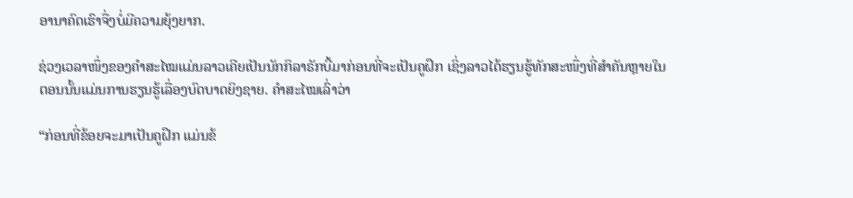ອານາຄົດເຮົາຈື່ງບໍ່ມີຄວາມຍຸ້ງຍາກ.

ຊ່ວງເວລາໜຶ່ງຂອງຄຳສະໄໝແມ່ນລາວເຄີຍເປັນນັກກິລາຣັກບີ້ມາກ່ອນທີ່ຈະເປັນຄູຝຶກ ເຊິ່ງລາວໄດ້ຮຽນຮູ້ທັກສະໜຶ່ງທີ່ສຳຄັນຫຼາຍໃນຕອນນັ້ນແມ່ນການຮຽນຮູ້ເລື່ອງບົດບາດຍິງຊາຍ. ຄຳສະໄໝເລົ່າວ່າ

“ກ່ອນທີ່ຂ້ອຍຈະມາເປັນຄູຝືກ ແມ່ນຂ້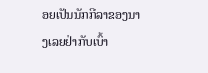ອຍເປັນນັກກີລາຂອງນາງເລຍຢ່າກັບເບົ້າ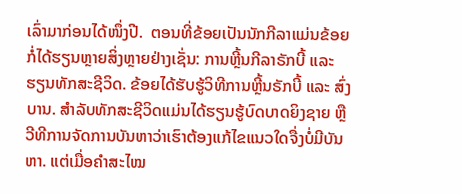ເລົ່າມາກ່ອນໄດ້ໜຶ່ງປີ.  ຕອນທີ່ຂ້ອຍເປັນນັກກີລາແມ່ນຂ້ອຍກໍ່ໄດ້ຮຽນຫຼາຍສິ່ງຫຼາຍຢ່າງເຊັ່ນ: ການຫຼີ້ນກີລາຣັກບີ້ ແລະ ຮຽນທັກສະຊີວິດ. ຂ້ອຍໄດ້ຮັບຮູ້ວິທີການຫຼີ້ນຣັກບີ້ ແລະ ສົ່ງບານ. ສຳລັບທັກສະຊີວິດແມ່ນໄດ້ຮຽນຮູ້ບົດບາດຍິງຊາຍ ຫຼື ວີທີການຈັດການບັນຫາວ່າເຮົາຕ້ອງແກ້ໄຂແນວໃດຈື່ງບໍ່ມີບັນຫາ. ແຕ່ເມື່ອຄຳສະໄໝ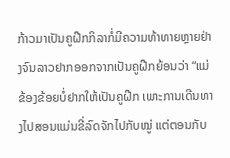ກ້າວມາເປັນຄູຝືກກິລາກໍ່ມີຄວາມທ້າທາຍຫຼາຍຢ່າງຈົນລາວຢາກອອກຈາກເປັນຄູຝືກຍ້ອນວ່າ “ແມ່ຂ້ອງຂ້ອຍບໍ່ຢາກໃຫ້ເປັນຄູຝືກ ເພາະການເດີນທາງໄປສອນແມ່ນຂີ່ລົດຈັກໄປກັບໝູ່ ແຕ່ຕອນກັບ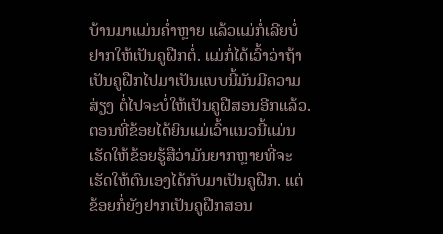ບ້ານມາແມ່ນຄໍ່າຫຼາຍ ແລ້ວແມ່ກໍ່ເລີຍບໍ່ຢາກໃຫ້ເປັນຄູຝືກຕໍ່. ແມ່ກໍ່ໄດ້ເວົ້າວ່າຖ້າເປັນຄູຝືກໄປມາເປັນແບບນີ້ມັນມີຄວາມສ່ຽງ ຕໍ່ໄປຈະບໍ່ໃຫ້ເປັນຄູຝືສອນອີກແລ້ວ. ຕອນທີ່ຂ້ອຍໄດ້ຍິນແມ່ເວົ້າແນວນີ້ແມ່ນເຮັດໃຫ້ຂ້ອຍຮູ້ສືວ່າມັນຍາກຫຼາຍທີ່ຈະເຮັດໃຫ້ຕົນເອງໄດ້ກັບມາເປັນຄູຝືກ. ແຕ່ຂ້ອຍກໍ່ຍັງຢາກເປັນຄູຝືກສອນ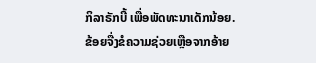ກິລາຣັກບີ້ ເພື່ອພັດທະນາເດັກນ້ອຍ. ຂ້ອຍຈື່ງຂໍຄວາມຊ່ວຍເຫຼືອຈາກອ້າຍ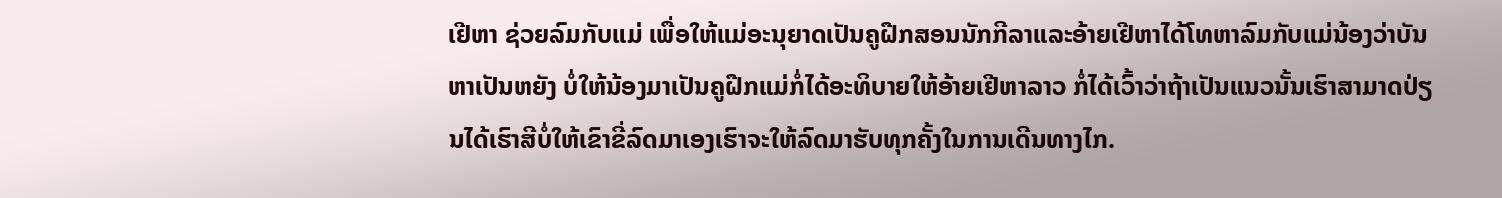ເຢີຫາ ຊ່ວຍລົມກັບແມ່ ເພື່ອໃຫ້ແມ່ອະນຸຍາດເປັນຄູຝືກສອນນັກກີລາແລະອ້າຍເຢີຫາໄດ້ໂທຫາລົມກັບແມ່ນ້ອງວ່າບັນຫາເປັນຫຍັງ ບໍ່ໃຫ້ນ້ອງມາເປັນຄູຝືກແມ່ກໍ່ໄດ້ອະທິບາຍໃຫ້ອ້າຍເຢີຫາລາວ ກໍ່ໄດ້ເວົ້າວ່າຖ້າເປັນແນວນັ້ນເຮົາສາມາດປ່ຽນໄດ້ເຮົາສີບໍ່ໃຫ້ເຂົາຂີ່ລົດມາເອງເຮົາຈະໃຫ້ລົດມາຮັບທຸກຄັ້ງໃນການເດີນທາງໄກ.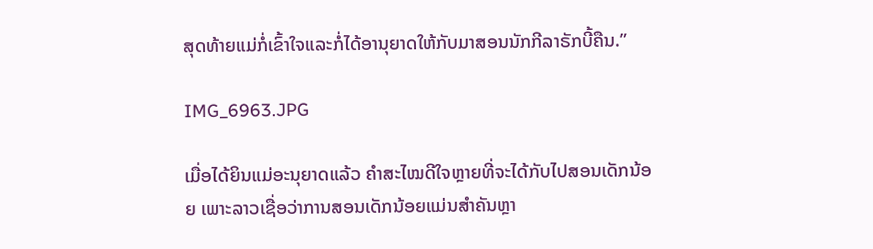ສຸດທ້າຍແມ່ກໍ່ເຂົ້າໃຈແລະກໍ່ໄດ້ອານຸຍາດໃຫ້ກັບມາສອນນັກກີລາຣັກບີ້ຄືນ.”

IMG_6963.JPG

ເມື່ອໄດ້ຍິນແມ່ອະນຸຍາດແລ້ວ ຄຳສະໄໝດີໃຈຫຼາຍທີ່ຈະໄດ້ກັບໄປສອນເດັກນ້ອຍ ເພາະລາວເຊື່ອວ່າການສອນເດັກນ້ອຍແມ່ນສຳຄັນຫຼາ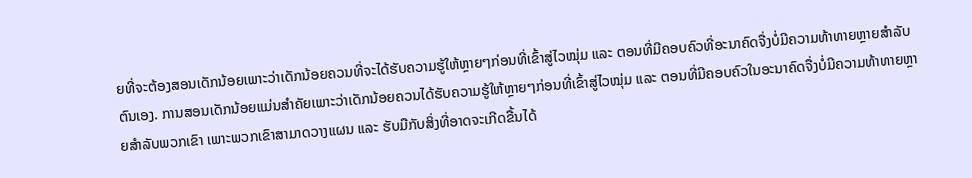ຍທີ່ຈະຕ້ອງສອນເດັກນ້ອຍເພາະວ່າເດັກນ້ອຍຄວນທີ່ຈະໄດ້ຮັບຄວາມຮູ້ໃຫ້ຫຼາຍໆກ່ອນທີ່ເຂົ້າສູ່ໄວໝຸ່ມ ແລະ ຕອນທີ່ມີຄອບຄົວທີ່ອະນາຄົດຈື່ງບໍ່ມີຄວາມທ້າທາຍຫຼາຍສຳລັບຕົນເອງ. ການສອນເດັກນ້ອຍແມ່ນສຳຄັຍເພາະວ່າເດັກນ້ອຍຄວນໄດ້ຮັບຄວາມຮູ້ໃຫ້ຫຼາຍໆກ່ອນທີ່ເຂົ້າສູ່ໄວໝຸ່ມ ແລະ ຕອນທີ່ມີຄອບຄົວໃນອະນາຄົດຈື່ງບໍ່ມີຄວາມທ້າທາຍຫຼາຍສຳລັບພວກເຂົາ ເພາະພວກເຂົາສາມາດວາງແຜນ ແລະ ຮັບມືກັບສິ່ງທີ່ອາດຈະເກີດຂື້ນໄດ້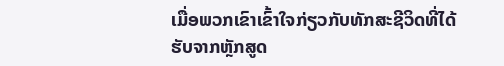ເມື່ອພວກເຂົາເຂົ້າໃຈກ່ຽວກັບທັກສະຊີວິດທີ່ໄດ້ຮັບຈາກຫຼັກສູດ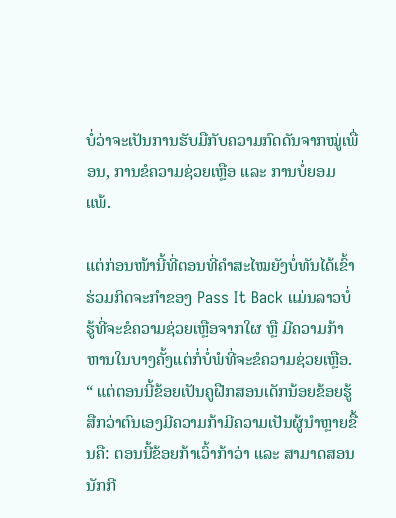ບໍ່ວ່າຈະເປັນການຮັບມືກັບຄວາມກົດດັນຈາກໝູ່ເພື່ອນ, ການຂໍຄວາມຊ່ວຍເຫຼືອ ແລະ ການບໍ່ຍອມແພ້.

ແຕ່ກ່ອນໜ້ານີ້ທີ່ຕອນທີ່ຄຳສະໄໝຍັງບໍ່ທັນໄດ້ເຂົ້າຮ່ວມກິດຈະກຳຂອງ Pass It Back ແມ່ນລາວບໍ່ຮູ້ທີ່ຈະຂໍຄວາມຊ່ວຍເຫຼືອຈາກໃຜ ຫຼື ມີຄວາມກ້າຫານໃນບາງຄັ້ງແຕ່ກໍ່ບໍ່ພໍທີ່ຈະຂໍຄວາມຊ່ວຍເຫຼືອ. “ ແຕ່ຕອນນີ້ຂ້ອຍເປັນຄູຝືກສອນເດັກນ້ອຍຂ້ອຍຮູ້ສືກວ່າຕົນເອງມີຄວາມກ້າມີຄວາມເປັນຜູ້ນຳຫຼາຍຂື້ນຄື: ຕອນນີ້ຂ້ອຍກ້າເວົ້າກ້າວ່າ ແລະ ສາມາດສອນນັກກີ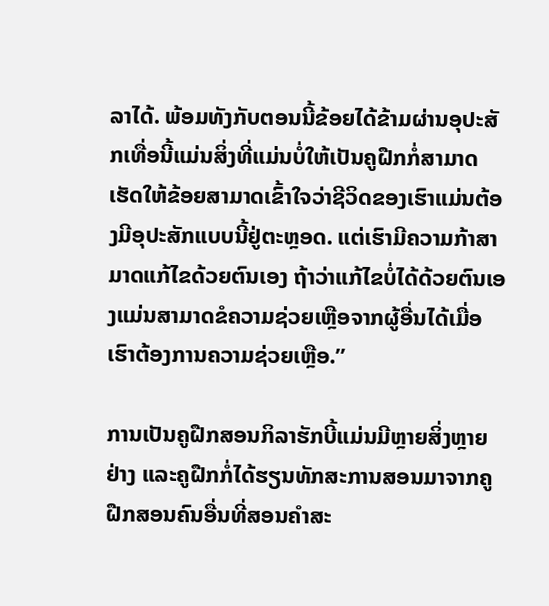ລາໄດ້. ພ້ອມທັງກັບຕອນນີ້ຂ້ອຍໄດ້ຂ້າມຜ່ານອຸປະສັກເທື່ອນີ້ແມ່ນສິ່ງທີ່ແມ່ນບໍ່ໃຫ້ເປັນຄູຝືກກໍ່ສາມາດເຮັດໃຫ້ຂ້ອຍສາມາດເຂົ້າໃຈວ່າຊີວິດຂອງເຮົາແມ່ນຕ້ອງມີອຸປະສັກແບບນີ້ຢູ່ຕະຫຼອດ. ແຕ່ເຮົາມີຄວາມກ້າສາມາດແກ້ໄຂດ້ວຍຕົນເອງ ຖ້າວ່າແກ້ໄຂບໍ່ໄດ້ດ້ວຍຕົນເອງແມ່ນສາມາດຂໍຄວາມຊ່ວຍເຫຼືອຈາກຜູ້ອື່ນໄດ້ເມື່ອເຮົາຕ້ອງການຄວາມຊ່ວຍເຫຼືອ.”

ການເປັນຄູຝືກສອນກິລາຮັກບີ້ແມ່ນມີຫຼາຍສິ່ງຫຼາຍຢ່າງ ແລະຄູຝືກກໍ່ໄດ້ຮຽນທັກສະການສອນມາຈາກຄູຝືກສອນຄົນອື່ນທີ່ສອນຄຳສະ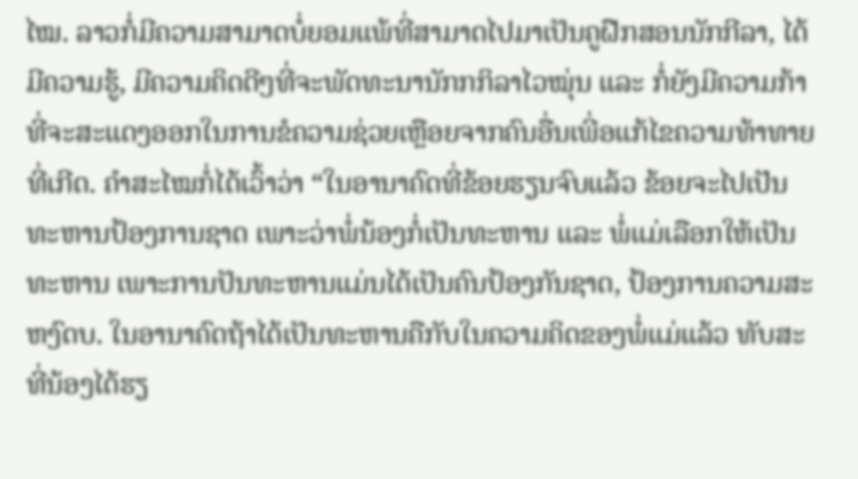ໄໝ. ລາວກໍ່ມີຄວາມສາມາດບໍ່ຍອມແພ້ທີ່ສາມາດໄປມາເປັນຄູຝືກສອນນັກກີລາ, ໄດ້ມີຄວາມຮູ້, ມີຄວາມຄິດດີໆທີ່ຈະພັດທະນານັກກກິລາໄວໝຸ່ນ ແລະ ກໍ່ຍັງມີຄວາມກ້າທີ່ຈະສະແດງອອກໃນການຂໍຄວາມຊ່ວຍເຫຼືອຍຈາກຄົນອື່ນເພີ່ອແກ້ໄຂຄວາມທ້າທາຍທີ່ເກີດ. ຄຳສະໄໝກໍ່ໄດ້ເວົ້າວ່າ “ໃນອານາຄົດທີ່ຂ້ອຍຮຽນຈົບແລ້ວ ຂ້ອຍຈະໄປເປັນທະຫານປ້ອງການຊາດ ເພາະວ່າພໍ່ນ້ອງກໍ່ເປັນທະຫານ ແລະ ພໍ່ແມ່ເລືອກໃຫ້ເປັນທະຫານ ເພາະການປັນທະຫານແມ່ນໄດ້ເປັນຄົນປ້ອງກັນຊາດ, ປ້ອງການຄວາມສະຫງົດບ. ໃນອານາຄົດຖ້າໄດ້ເປັນທະຫານຄືກັບໃນຄວາມຄິດຂອງພໍ່ແມ່ແລ້ວ ທັບສະທີ່ນ້ອງໄດ້ຮຽ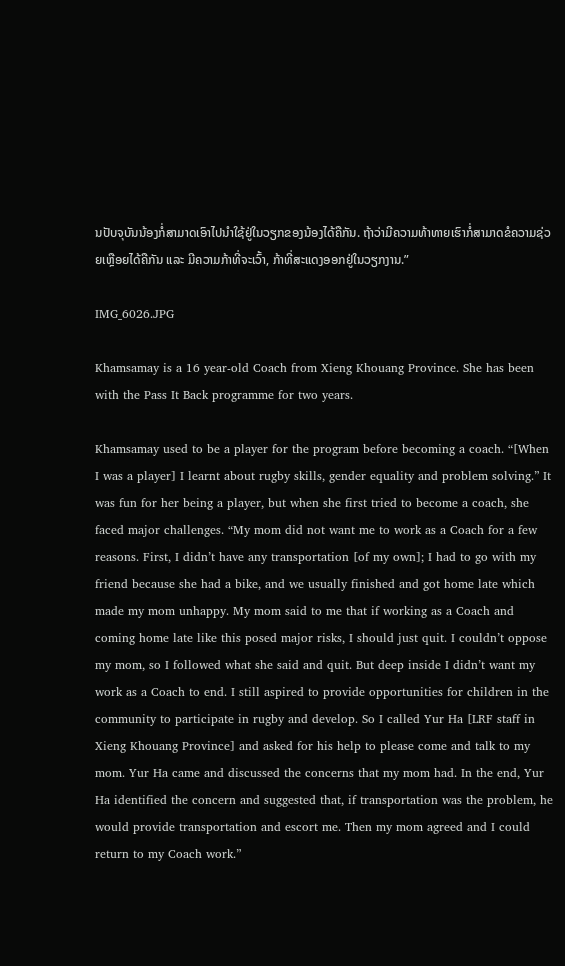ນປັບຈຸບັນນ້ອງກໍ່ສາມາດເອົາໄປນຳໃຊ້ຢູ່ໃນວຽກຂອງນ້ອງໄດ້ຄືກັນ. ຖ້າວ່າມີຄວາມທ້າທາຍເຮົາກໍ່ສາມາດຂໍຄວາມຊ່ວຍເຫຼືອຍໄດ້ຄືກັນ ແລະ ມີຄວາມກ້າທີ່ຈະເວົ້າ, ກ້າທີ່ສະແດງອອກຢູ່ໃນວຽກງານ.”

IMG_6026.JPG

Khamsamay is a 16 year-old Coach from Xieng Khouang Province. She has been with the Pass It Back programme for two years.

Khamsamay used to be a player for the program before becoming a coach. “[When I was a player] I learnt about rugby skills, gender equality and problem solving.” It was fun for her being a player, but when she first tried to become a coach, she faced major challenges. “My mom did not want me to work as a Coach for a few reasons. First, I didn’t have any transportation [of my own]; I had to go with my friend because she had a bike, and we usually finished and got home late which made my mom unhappy. My mom said to me that if working as a Coach and coming home late like this posed major risks, I should just quit. I couldn’t oppose my mom, so I followed what she said and quit. But deep inside I didn’t want my work as a Coach to end. I still aspired to provide opportunities for children in the community to participate in rugby and develop. So I called Yur Ha [LRF staff in Xieng Khouang Province] and asked for his help to please come and talk to my mom. Yur Ha came and discussed the concerns that my mom had. In the end, Yur Ha identified the concern and suggested that, if transportation was the problem, he would provide transportation and escort me. Then my mom agreed and I could return to my Coach work.”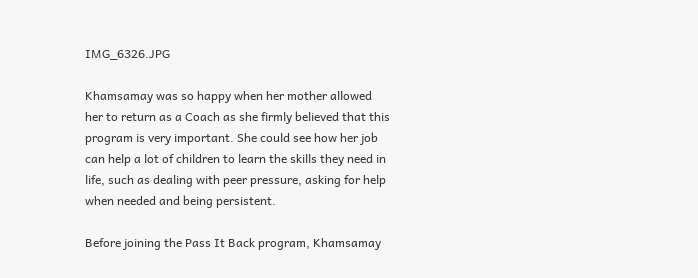IMG_6326.JPG

Khamsamay was so happy when her mother allowed her to return as a Coach as she firmly believed that this program is very important. She could see how her job can help a lot of children to learn the skills they need in life, such as dealing with peer pressure, asking for help when needed and being persistent.

Before joining the Pass It Back program, Khamsamay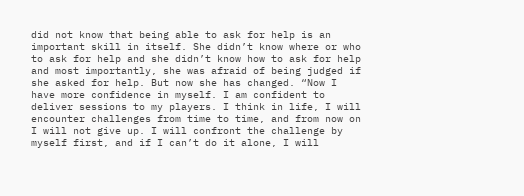did not know that being able to ask for help is an important skill in itself. She didn’t know where or who to ask for help and she didn’t know how to ask for help and most importantly, she was afraid of being judged if she asked for help. But now she has changed. “Now I have more confidence in myself. I am confident to deliver sessions to my players. I think in life, I will encounter challenges from time to time, and from now on I will not give up. I will confront the challenge by myself first, and if I can’t do it alone, I will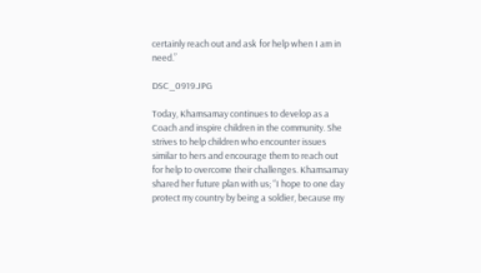certainly reach out and ask for help when I am in need.”

DSC_0919.JPG

Today, Khamsamay continues to develop as a Coach and inspire children in the community. She strives to help children who encounter issues similar to hers and encourage them to reach out for help to overcome their challenges. Khamsamay shared her future plan with us; “I hope to one day protect my country by being a soldier, because my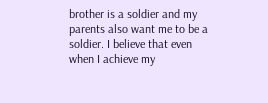brother is a soldier and my parents also want me to be a soldier. I believe that even when I achieve my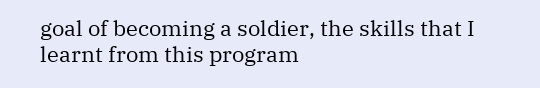goal of becoming a soldier, the skills that I learnt from this program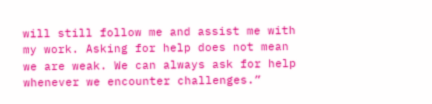will still follow me and assist me with my work. Asking for help does not mean we are weak. We can always ask for help whenever we encounter challenges.”